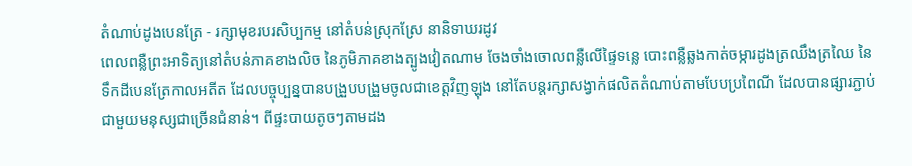តំណាប់ដូងបេនត្រែ - រក្សាមុខរបរសិប្បកម្ម នៅតំបន់ស្រុកស្រែ នានិទាឃរដូវ
ពេលពន្លឺព្រះអាទិត្យនៅតំបន់ភាគខាងលិច នៃភូមិភាគខាងត្បូងវៀតណាម ចែងចាំងចោលពន្លឺលើផ្ទៃទន្លេ បោះពន្លឺឆ្លងកាត់ចម្ការដូងត្រឈឹងត្រឈៃ នៃទឹកដីបេនត្រែកាលអតីត ដែលបច្ចុប្បន្នបានបង្រួបបង្រួមចូលជាខេត្តវិញឡុង នៅតែបន្តរក្សាសង្វាក់ផលិតតំណាប់តាមបែបប្រពៃណី ដែលបានផ្សារភ្ជាប់ជាមួយមនុស្សជាច្រើនជំនាន់។ ពីផ្ទះបាយតូចៗតាមដង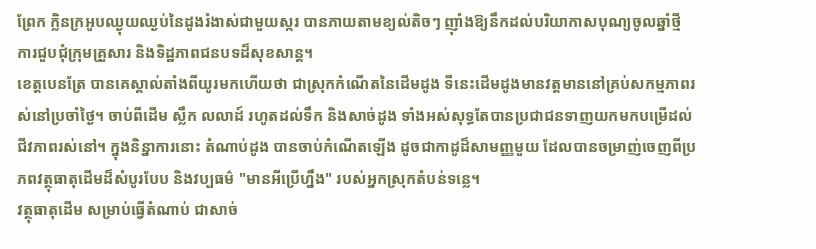ព្រែក ក្លិនក្រអូបឈ្ងុយឈ្ងប់នៃដូងរំងាស់ជាមួយស្ករ បានភាយតាមខ្យល់តិចៗ ញ៉ាំងឱ្យនឹកដល់បរិយាកាសបុណ្យចូលឆ្នាំថ្មី ការជួបជុំក្រុមគ្រួសារ និងទិដ្ឋភាពជនបទដ៏សុខសាន្ត។
ខេត្តបេនត្រែ បានគេស្គាល់តាំងពីយូរមកហើយថា ជាស្រុកកំណើតនៃដើមដូង ទីនេះដើមដូងមានវត្តមាននៅគ្រប់សកម្មភាពរស់នៅប្រចាំថ្ងៃ។ ចាប់ពីដើម ស្លឹក លលាដ៍ រហូតដល់ទឹក និងសាច់ដូង ទាំងអស់សុទ្ធតែបានប្រជាជនទាញយកមកបម្រើដល់ជីវភាពរស់នៅ។ ក្នុងនិន្នាការនោះ តំណាប់ដូង បានចាប់កំណើតឡើង ដូចជាកាដូដ៏សាមញ្ញមួយ ដែលបានចម្រាញ់ចេញពីប្រភពវត្ថុធាតុដើមដ៏សំបូរបែប និងវប្បធម៌ "មានអីប្រើហ្នឹង" របស់អ្នកស្រុកតំបន់ទន្លេ។
វត្ថុធាតុដើម សម្រាប់ធ្វើតំណាប់ ជាសាច់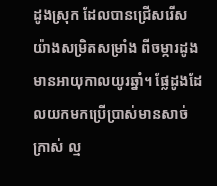ដូងស្រុក ដែលបានជ្រើសរើសយ៉ាងសម្រិតសម្រាំង ពីចម្ការដូងមានអាយុកាលយូរឆ្នាំ។ ផ្លែដូងដែលយកមកប្រើប្រាស់មានសាច់ក្រាស់ ល្ម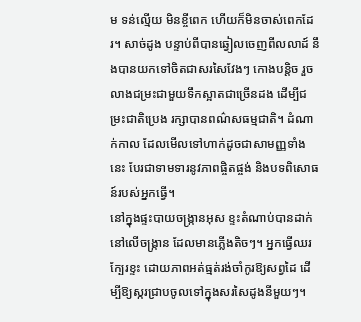ម ទន់ល្មើយ មិនខ្ចីពេក ហើយក៏មិនចាស់ពេកដែរ។ សាច់ដូង បន្ទាប់ពីបានឆ្វៀលចេញពីលលាដ៍ នឹងបានយកទៅចិតជាសរសៃវែងៗ កោងបន្តិច រួចលាងជម្រះជាមួយទឹកស្អាតជាច្រើនដង ដើម្បីជម្រះជាតិប្រេង រក្សាបានពណ៌សធម្មជាតិ។ ដំណាក់កាល ដែលមើលទៅហាក់ដូចជាសាមញ្ញទាំងនេះ បែរជាទាមទារនូវភាពផ្ចិតផ្ចង់ និងបទពិសោធន៍របស់អ្នកធ្វើ។
នៅក្នុងផ្ទះបាយចង្រ្កានអុស ខ្ទះតំណាប់បានដាក់នៅលើចង្ក្រាន ដែលមានភ្លើងតិចៗ។ អ្នកធ្វើឈរក្បែរខ្ទះ ដោយភាពអត់ធ្មត់រង់ចាំកូរឱ្យសព្វដៃ ដើម្បីឱ្យស្ករជ្រាបចូលទៅក្នុងសរសៃដូងនីមួយៗ។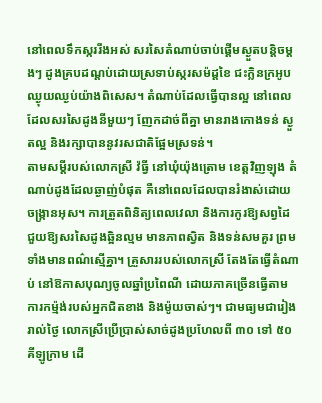នៅពេលទឹកស្កររីងអស់ សរសៃតំណាប់ចាប់ផ្តើមស្ងួតបន្តិចម្តងៗ ដូងគ្របដណ្តប់ដោយស្រទាប់ស្ករសម៉ដ្តខៃ ជះក្លិនក្រអូបឈ្ងុយឈ្ងប់យ៉ាងពិសេស។ តំណាប់ដែលធ្វើបានល្អ នៅពេលដែលសរសៃដូងនីមួយៗ ញែកដាច់ពីគ្នា មានរាងកោងទន់ ស្ងួតល្អ និងរក្សាបាននូវរសជាតិផ្អែមស្រទន់។
តាមសម្តីរបស់លោកស្រី វ៉ធ្វី នៅឃុំយ៉ុងត្រោម ខេត្តវិញឡុង តំណាប់ដូងដែលឆ្ងាញ់បំផុត គឺនៅពេលដែលបានរំងាស់ដោយចង្ក្រានអុស។ ការត្រួតពិនិត្យពេលវេលា និងការកូរឱ្យសព្វដៃ ជួយឱ្យសរសៃដូងឆ្អិនល្មម មានភាពស្វិត និងទន់សមគួរ ព្រមទាំងមានពណ៌ស្មើគ្នា។ គ្រួសាររបស់លោកស្រី តែងតែធ្វើតំណាប់ នៅឱកាសបុណ្យចូលឆ្នាំប្រពៃណី ដោយភាគច្រើនធ្វើតាមការកម្ម៉ង់របស់អ្នកជិតខាង និងម៉ូយចាស់ៗ។ ជាមធ្យមជារៀងរាល់ថ្ងៃ លោកស្រីប្រើប្រាស់សាច់ដូងប្រហែលពី ៣០ ទៅ ៥០ គីឡូក្រាម ដើ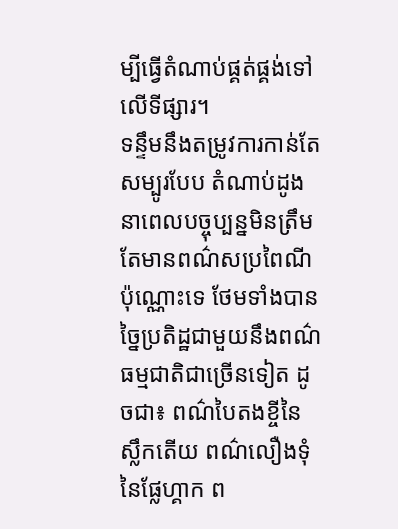ម្បីធ្វើតំណាប់ផ្គត់ផ្គង់ទៅលើទីផ្សារ។
ទន្ទឹមនឹងតម្រូវការកាន់តែសម្បូរបែប តំណាប់ដូងនាពេលបច្ចុប្បន្នមិនត្រឹមតែមានពណ៌សប្រពៃណីប៉ុណ្ណោះទេ ថែមទាំងបានច្នៃប្រតិដ្ឋជាមួយនឹងពណ៌ធម្មជាតិជាច្រើនទៀត ដូចជា៖ ពណ៌បៃតងខ្ចីនៃស្លឹកតើយ ពណ៌លឿងទុំនៃផ្លែហ្គាក ព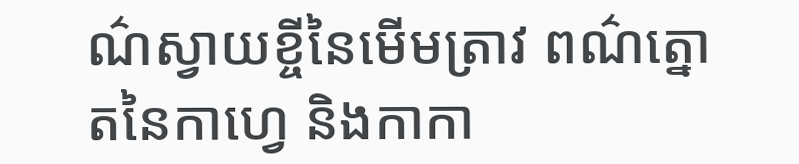ណ៌ស្វាយខ្ចីនៃមើមត្រាវ ពណ៌ត្នោតនៃកាហ្វេ និងកាកា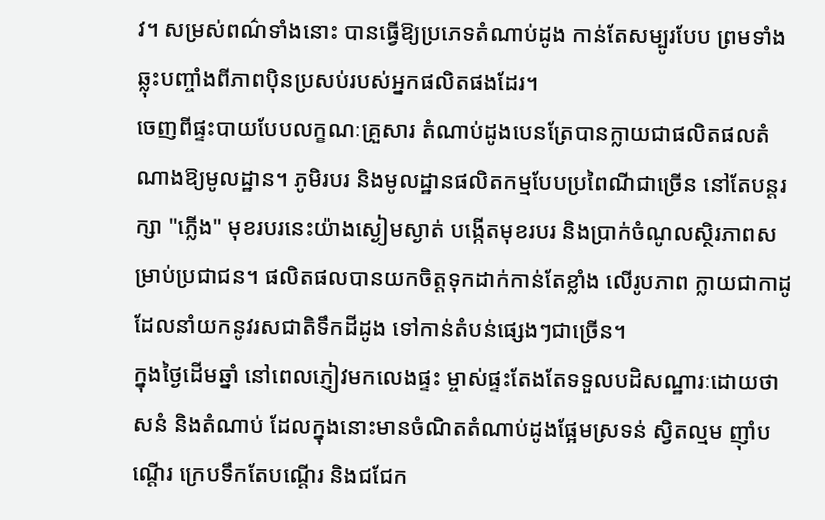វ។ សម្រស់ពណ៌ទាំងនោះ បានធ្វើឱ្យប្រភេទតំណាប់ដូង កាន់តែសម្បូរបែប ព្រមទាំងឆ្លុះបញ្ចាំងពីភាពប៉ិនប្រសប់របស់អ្នកផលិតផងដែរ។
ចេញពីផ្ទះបាយបែបលក្ខណៈគ្រួសារ តំណាប់ដូងបេនត្រែបានក្លាយជាផលិតផលតំណាងឱ្យមូលដ្ឋាន។ ភូមិរបរ និងមូលដ្ឋានផលិតកម្មបែបប្រពៃណីជាច្រើន នៅតែបន្តរក្សា "ភ្លើង" មុខរបរនេះយ៉ាងស្ងៀមស្ងាត់ បង្កើតមុខរបរ និងប្រាក់ចំណូលស្ថិរភាពសម្រាប់ប្រជាជន។ ផលិតផលបានយកចិត្តទុកដាក់កាន់តែខ្លាំង លើរូបភាព ក្លាយជាកាដូដែលនាំយកនូវរសជាតិទឹកដីដូង ទៅកាន់តំបន់ផ្សេងៗជាច្រើន។
ក្នុងថ្ងៃដើមឆ្នាំ នៅពេលភ្ញៀវមកលេងផ្ទះ ម្ចាស់ផ្ទះតែងតែទទួលបដិសណ្ឋារៈដោយថាសនំ និងតំណាប់ ដែលក្នុងនោះមានចំណិតតំណាប់ដូងផ្អែមស្រទន់ ស្វិតល្មម ញ៉ាំបណ្តើរ ក្រេបទឹកតែបណ្តើរ និងជជែក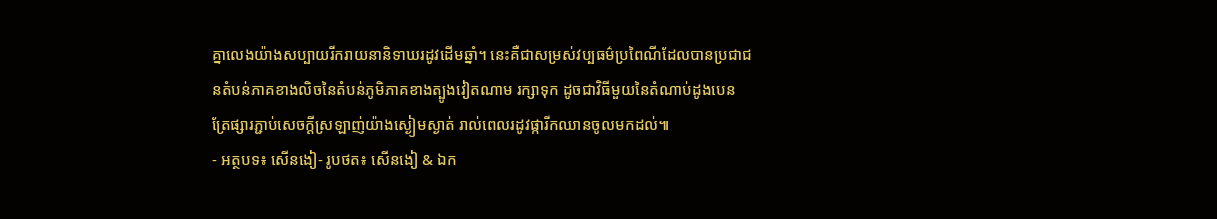គ្នាលេងយ៉ាងសប្បាយរីករាយនានិទាឃរដូវដើមឆ្នាំ។ នេះគឺជាសម្រស់វប្បធម៌ប្រពៃណីដែលបានប្រជាជនតំបន់ភាគខាងលិចនៃតំបន់ភូមិភាគខាងត្បូងវៀតណាម រក្សាទុក ដូចជាវិធីមួយនៃតំណាប់ដូងបេនត្រែផ្សារភ្ជាប់សេចក្តីស្រឡាញ់យ៉ាងស្ងៀមស្ងាត់ រាល់ពេលរដូវផ្ការីកឈានចូលមកដល់៕
- អត្ថបទ៖ សើនងៀ- រូបថត៖ សើនងៀ & ឯក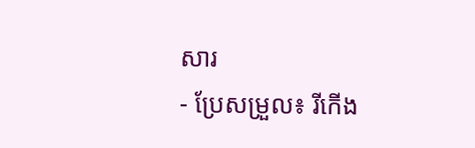សារ
- ប្រែសម្រួល៖ រីកើង